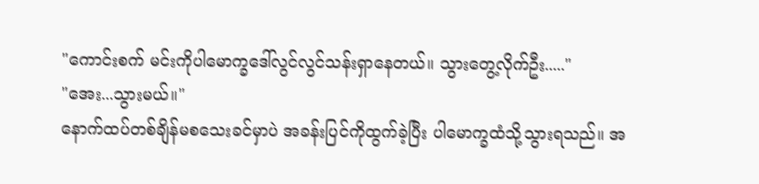"ကောင်းစက် မင်းကိုပါမောက္ခဒေါ်လွင်လွင်သန်းရှာနေတယ်။ သွားတွေ့လိုက်ဦး....."
"အေး...သွားမယ်။"
နောက်ထပ်တစ်ချိန်မစသေးခင်မှာပဲ အခန်းပြင်ကိုထွက်ခဲ့ပြီး ပါမောက္ခထံသို့သွားရသည်။ အ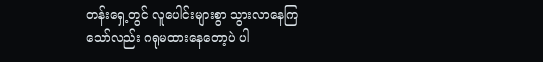တန်းရှေ့တွင် လူပေါင်းများစွာ သွားလာနေကြသော်လည်း ဂရုမထားနေတော့ပဲ ပါ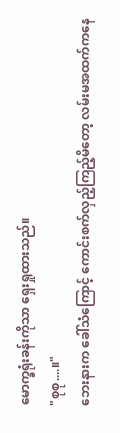မောက္ခရုံးခန်းကိုသာ ရှေးရှုထားသည်။
"စုစု....။"
ဘေးနားက ခေါ်သံကြောင့် ကောင်းစက်လှည့်ကြည့်မိတော့ လမ်းမအထက်ကနေ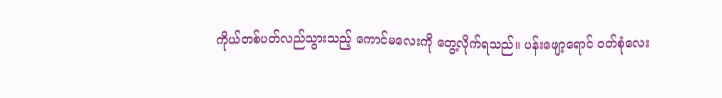ကိုယ်တစ်ပတ်လည်သွားသည့် ကောင်မလေးကို တွေ့လိုက်ရသည်။ ပန်းဖျော့ရောင် ဝတ်စုံလေး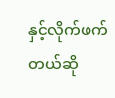နှင့်လိုက်ဖက်တယ်ဆို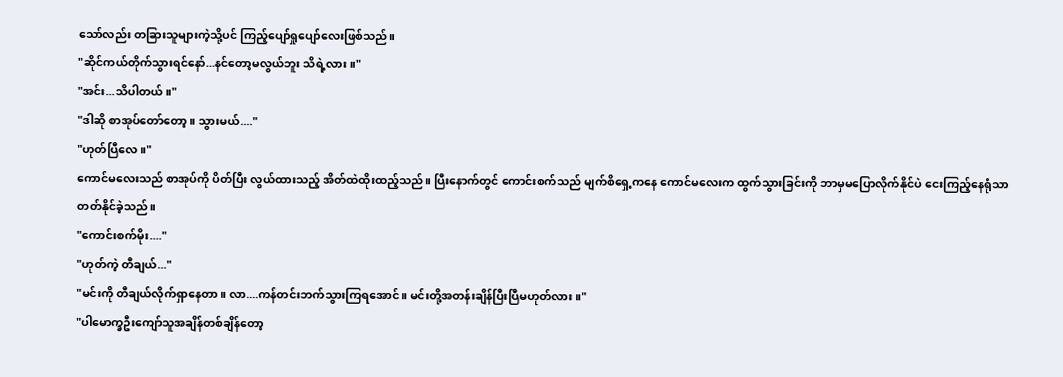သော်လည်း တခြားသူများကဲ့သို့ပင် ကြည့်ပျော်ရှုပျော်လေးဖြစ်သည်။
"ဆိုင်ကယ်တိုက်သွားရင်နော်...နင်တော့မလွယ်ဘူး သိရဲ့လား။"
"အင်း...သိပါတယ်။"
"ဒါဆို စာအုပ်တော်တော့။ သွားမယ်...."
"ဟုတ်ပြီလေ။"
ကောင်မလေးသည် စာအုပ်ကို ပိတ်ပြီး လွယ်ထားသည့် အိတ်ထဲထိုးထည့်သည်။ ပြီးနောက်တွင် ကောင်းစက်သည် မျက်စိရှေ့ကနေ ကောင်မလေးက ထွက်သွားခြင်းကို ဘာမှမပြောလိုက်နိုင်ပဲ ငေးကြည့်နေရုံသာတတ်နိုင်ခဲ့သည်။
"ကောင်းစက်မိုး...."
"ဟုတ်ကဲ့ တီချယ်..."
"မင်းကို တီချယ်လိုက်ရှာနေတာ။ လာ....ကန်တင်းဘက်သွားကြရအောင်။ မင်းတို့အတန်းချိန်ပြီးပြီမဟုတ်လား။"
"ပါမောက္ခဦးကျော်သူအချိန်တစ်ချိန်တော့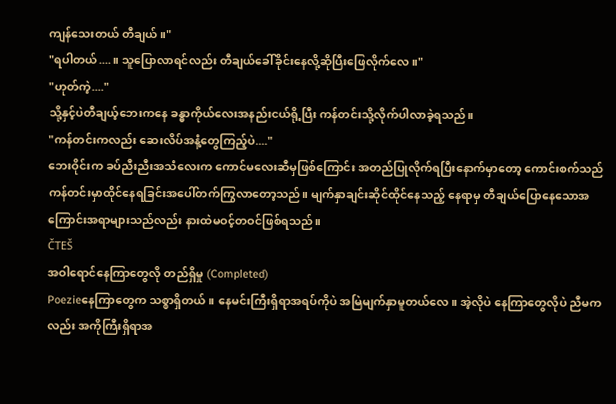ကျန်သေးတယ် တီချယ်။"
"ရပါတယ်....။ သူပြောလာရင်လည်း တီချယ်ခေါ်ခိုင်းနေလို့ဆိုပြီးဖြေလိုက်လေ။"
"ဟုတ်ကဲ့...."
သို့နှင့်ပဲတီချယ့်ဘေးကနေ ခန္ဓာကိုယ်လေးအနည်းငယ်ရို့ပြီး ကန်တင်းသို့လိုက်ပါလာခဲ့ရသည်။
"ကန်တင်းကလည်း ဆေးလိပ်အနံ့တွေကြည့်ပဲ...."
ဘေးဝိုင်းက ခပ်ညီးညီးအသံလေးက ကောင်မလေးဆီမှဖြစ်ကြောင်း အတည်ပြုလိုက်ရပြီးနောက်မှာတော့ ကောင်းစက်သည်ကန်တင်းမှာထိုင်နေရခြင်းအပေါ်တက်ကြွလာတော့သည်။ မျက်နှာချင်းဆိုင်ထိုင်နေသည့် နေရာမှ တီချယ်ပြောနေသောအကြောင်းအရာများသည်လည်း နားထဲမဝင့်တဝင်ဖြစ်ရသည်။
ČTEŠ
အဝါရောင်နေကြာတွေလို တည်ရှိမှု (Completed)
Poezieနေကြာတွေက သစ္စာရှိတယ်။ နေမင်းကြီးရှိရာအရပ်ကိုပဲ အမြဲမျက်နှာမူတယ်လေ။ အဲ့လိုပဲ နေကြာတွေလိုပဲ ညီမကလည်း အကိုကြီးရှိရာအ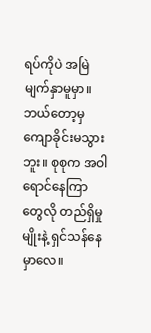ရပ်ကိုပဲ အမြဲမျက်နှာမူမှာ။ ဘယ်တော့မှ ကျောခိုင်းမသွားဘူး။ စုစုက အဝါရောင်နေကြာတွေလို တည်ရှိမှုမျိုးနဲ့ ရှင်သန်နေမှာလေ။